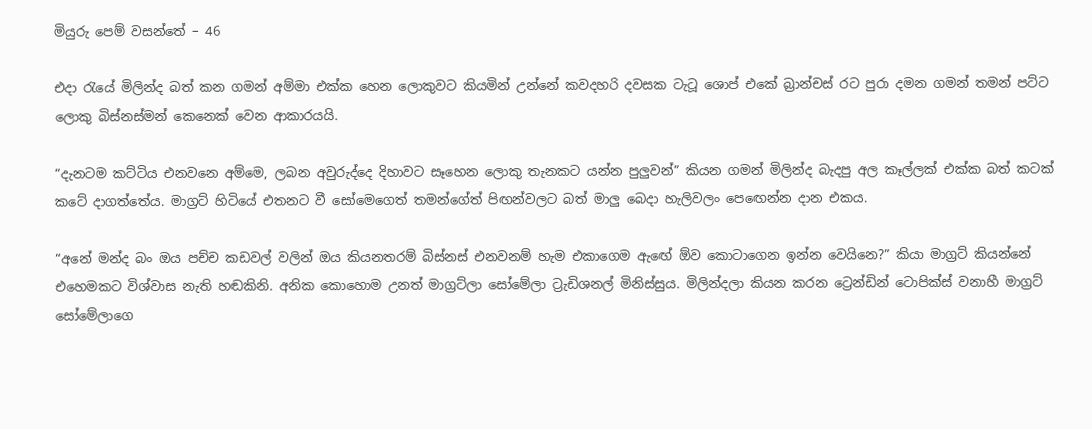මියුරු පෙම් වසන්තේ – 46

එදා රැයේ මිලින්ද බත් කන ගමන් අම්මා එක්ක හෙන ලොකුවට කියමින් උන්නේ කවදහරි දවසක ටැටූ ශොප් එකේ බ්‍රාන්චස් රට පුරා දමන ගමන් තමන් පට්ට ලොකු බිස්නස්මන් කෙනෙක් වෙන ආකාරයයි.

“දැනටම කට්ටිය එනවනෙ අම්මෙ, ලබන අවුරුද්දෙ දිහාවට සෑහෙන ලොකු තැනකට යන්න පුලුවන්” කියන ගමන් මිලින්ද බැදපු අල කෑල්ලක් එක්ක බත් කටක් කටේ දාගත්තේය. මාග්‍රට් හිටියේ එතනට වී සෝමෙගෙත් තමන්ගේත් පිඟන්වලට බත් මාලු බෙදා හැලිවලං පෙඟෙන්න දාන එකය.

“අනේ මන්ද බං ඔය පච්ච කඩවල් වලින් ඔය කියනතරම් බිස්නස් එනවනම් හැම එකාගෙම ඇඟේ ඕව කොටාගෙන ඉන්න වෙයිනෙ?” කියා මාග්‍රට් කියන්නේ එහෙමකට විශ්වාස නැති හඬකිනි. අනික කොහොම උනත් මාග්‍රට්ලා සෝමේලා ට්‍රැඩිශනල් මිනිස්සුය. මිලින්දලා කියන කරන ට්‍රෙන්ඩින් ටොපික්ස් වනාහී මාග්‍රට් සෝමේලාගෙ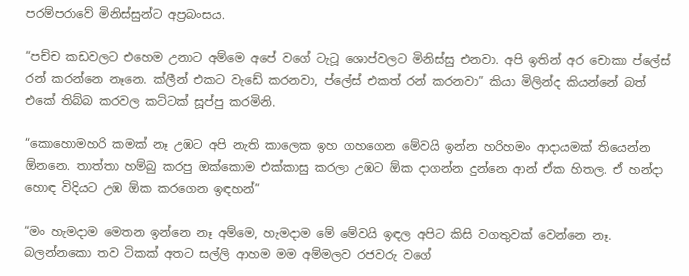පරම්පරාවේ මිනිස්සුන්ට අප්‍රබංසය.

“පච්ච කඩවලට එහෙම උනාට අම්මෙ අපේ වගේ ටැටූ ශොප්වලට මිනිස්සු එනවා. අපි ඉතින් අර චොකා ප්ලේස් රන් කරන්නෙ නෑනෙ. ක්ලීන් එකට වැඩේ කරනවා, ප්ලේස් එකත් රන් කරනවා” කියා මිලින්ද කියන්නේ බත් එකේ තිබ්බ කරවල කට්ටක් සූප්පු කරමිනි.

“කොහොමහරි කමක් නෑ උඹට අපි නැති කාලෙක ඉහ ගහගෙන මේවයි ඉන්න හරිහමං ආදායමක් තියෙන්න ඕනනෙ. තාත්තා හම්බු කරපු ඔක්කොම එක්කාසු කරලා උඹට ඕක දාගන්න දුන්නෙ ආන් ඒක හිතල. ඒ හන්දා හොඳ විදියට උඹ ඕක කරගෙන ඉඳහන්”

“මං හැමදාම මෙතන ඉන්නෙ නෑ අම්මෙ, හැමදාම මේ මේවයි ඉඳල අපිට කිසි වගතුවක් වෙන්නෙ නෑ. බලන්නකො තව ටිකක් අතට සල්ලි ආහම මම අම්මලව රජවරු වගේ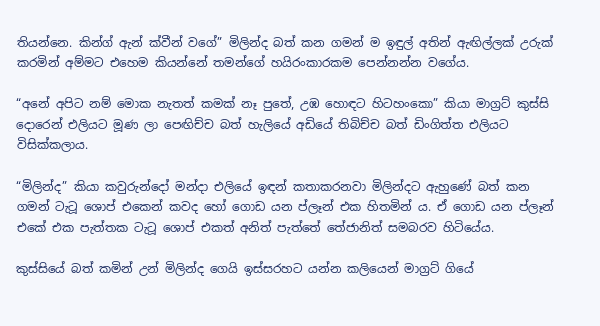තියන්නෙ. කින්ග් ඇන් ක්වීන් වගේ” මිලින්ද බත් කන ගමන් ම ඉඳුල් අතින් ඇඟිල්ලක් උරුක් කරමින් අම්මට එහෙම කියන්නේ තමන්ගේ හයිරංකාරකම පෙන්නන්න වගේය.

“අනේ අපිට නම් මොක නැතත් කමක් නෑ පුතේ, උඹ හොඳට හිටහංකො” කියා මාග්‍රට් කුස්සි දොරෙන් එලියට මූණ ලා පෙඟිච්ච බත් හැලියේ අඩියේ තිබිච්ච බත් ඩිංගිත්ත එලියට විසික්කලාය.

“මිලින්ද” කියා කවුරුන්දෝ මන්දා එලියේ ඉඳන් කතාකරනවා මිලින්දට ඇහුණේ බත් කන ගමන් ටැටූ ශොප් එකෙන් කවද හෝ ගොඩ යන ප්ලෑන් එක හිතමින් ය. ඒ ගොඩ යන ප්ලෑන් එකේ එක පැත්තක ටැටූ ශොප් එකත් අනිත් පැත්තේ තේජානිත් සමබරව හිටියේය.

කුස්සියේ බත් කමින් උන් මිලින්ද ගෙයි ඉස්සරහට යන්න කලියෙන් මාග්‍රට් ගියේ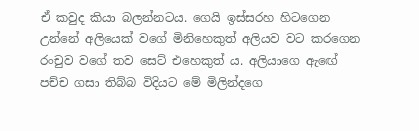ඒ කවුද කියා බලන්නටය. ගෙයි ඉස්සරහ හිටගෙන උන්නේ අලියෙක් වගේ මිනිහෙකුත් අලියව වට කරගෙන රංචුව වගේ තව සෙට් එහෙකුත් ය. අලියාගෙ ඇඟේ පච්ච ගසා තිබ්බ විදියට මේ මිලින්දගෙ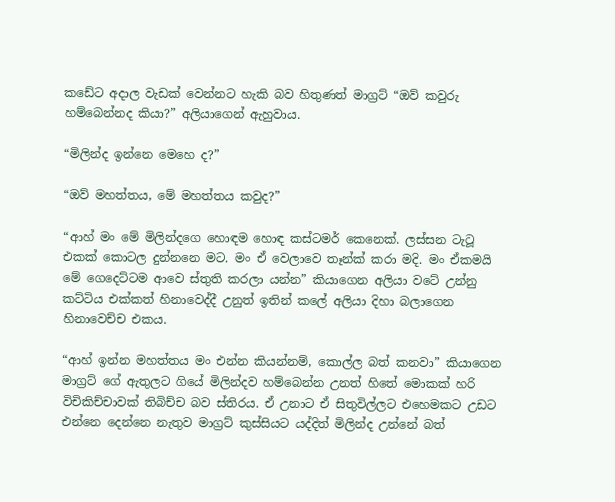කඩේට අදාල වැඩක් වෙන්නට හැකි බව හිතුණත් මාග්‍රට් “ඔව් කවුරු හම්බෙන්නද කියා?” අලියාගෙන් ඇහුවාය.

“මිලින්ද ඉන්නෙ මෙහෙ ද?”

“ඔව් මහත්තය, මේ මහත්තය කවුද?”

“ආහ් මං මේ මිලින්දගෙ හොඳම හොඳ කස්ටමර් කෙනෙක්. ලස්සන ටැටූ එකක් කොටල දුන්නනෙ මට. මං ඒ වෙලාවෙ තෑන්ක් කරා මදි. මං ඒකමයි මේ ගෙදෙට්ටම ආවෙ ස්තුති කරලා යන්න” කියාගෙන අලියා වටේ උන්නු කට්ටිය එක්කත් හිනාවෙද්දී උනුත් ඉතින් කලේ අලියා දිහා බලාගෙන හිනාවෙච්ච එකය.

“ආහ් ඉන්න මහත්තය මං එන්න කියන්නම්, කොල්ල බත් කනවා” කියාගෙන මාග්‍රට් ගේ ඇතුලට ගියේ මිලින්දව හම්බෙන්න උනත් හිතේ මොකක් හරි විචිකිච්චාවක් තිබිච්ච බව ස්තිරය. ඒ උනාට ඒ සිතුවිල්ලට එහෙමකට උඩට එන්නෙ දෙන්නෙ නැතුව මාග්‍රට් කුස්සියට යද්දිත් මිලින්ද උන්නේ බත්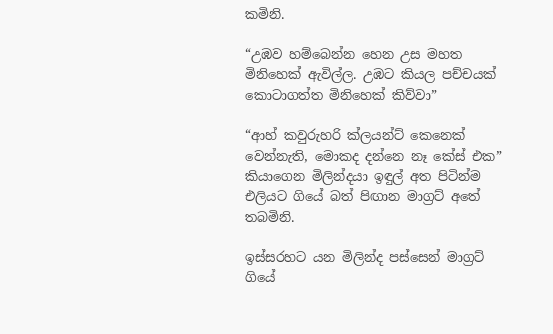කමිනි.

“උඹව හම්බෙන්න හෙන උස මහත මිනිහෙක් ඇවිල්ල. උඹට කියල පච්චයක් කොටාගත්ත මිනිහෙක් කිව්වා”

“ආහ් කවුරුහරි ක්ලයන්ට් කෙනෙක් වෙන්නැති, මොකද දන්නෙ නෑ කේස් එක” කියාගෙන මිලින්දයා ඉඳුල් අත පිටින්ම එලියට ගියේ බත් පිඟාන මාග්‍රට් අතේ තබමිනි.

ඉස්සරහට යන මිලින්ද පස්සෙන් මාග්‍රට් ගියේ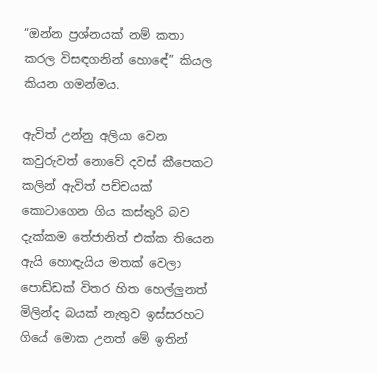“ඔන්න ප්‍රශ්නයක් නම් කතා කරල විසඳගනින් හොඳේ” කියල කියන ගමන්මය.

ඇවිත් උන්නු අලියා වෙන කවුරුවත් නොවේ දවස් කීපෙකට කලින් ඇවිත් පච්චයක් කොටාගෙන ගිය කස්තුරි බව දැක්කම තේජානිත් එක්ක තියෙන ඇයි හොඳැයිය මතක් වෙලා පොඩ්ඩක් විතර හිත හෙල්ලුනත් මිලින්ද බයක් නැතුව ඉස්සරහට ගියේ මොක උනත් මේ ඉතින්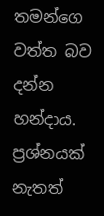තමන්ගෙ වත්ත බව දන්න හන්දාය. ප්‍රශ්නයක් නැතත්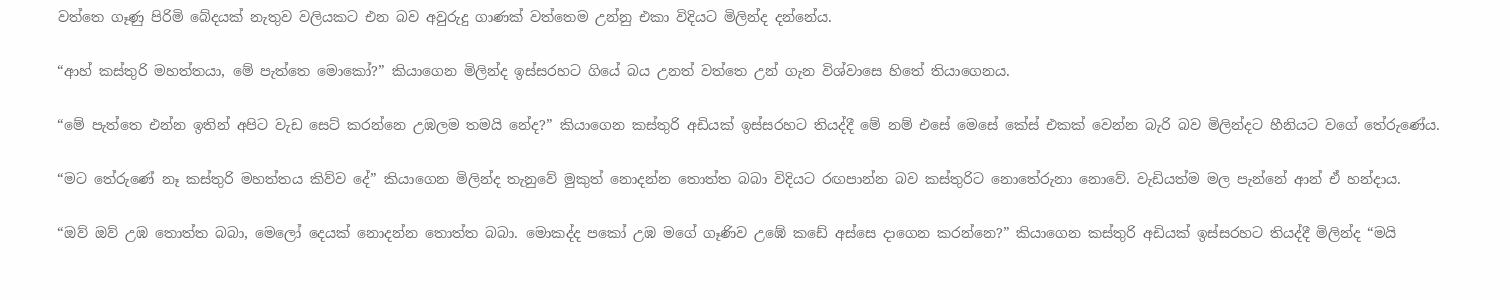වත්තෙ ගෑණු පිරිමි බේදයක් නැතුව වලියකට එන බව අවුරුදු ගාණක් වත්තෙම උන්නු එකා විදියට මිලින්ද දන්නේය.

“ආහ් කස්තුරි මහත්තයා, මේ පැත්තෙ මොකෝ?” කියාගෙන මිලින්ද ඉස්සරහට ගියේ බය උනත් වත්තෙ උන් ගැන විශ්වාසෙ හිතේ තියාගෙනය.

“මේ පැත්තෙ එන්න ඉතින් අපිට වැඩ සෙට් කරන්නෙ උඹලම තමයි නේද?” කියාගෙන කස්තුරි අඩියක් ඉස්සරහට තියද්දී මේ නම් එසේ මෙසේ කේස් එකක් වෙන්න බැරි බව මිලින්දට හීනියට වගේ තේරුණේය.

“මට තේරුණේ නෑ කස්තුරි මහත්තය කිව්ව දේ” කියාගෙන මිලින්ද තැනුවේ මුකුත් නොදන්න තොත්ත බබා විදියට රඟපාන්න බව කස්තුරිට නොතේරුනා නොවේ. වැඩියත්ම මල පැන්නේ ආන් ඒ හන්දාය.

“ඔව් ඔව් උඹ තොත්ත බබා, මෙලෝ දෙයක් නොදන්න තොත්ත බබා. මොකද්ද පකෝ උඹ මගේ ගෑණිව උඹේ කඩේ අස්සෙ දාගෙන කරන්නෙ?” කියාගෙන කස්තුරි අඩියක් ඉස්සරහට තියද්දී මිලින්ද “මයි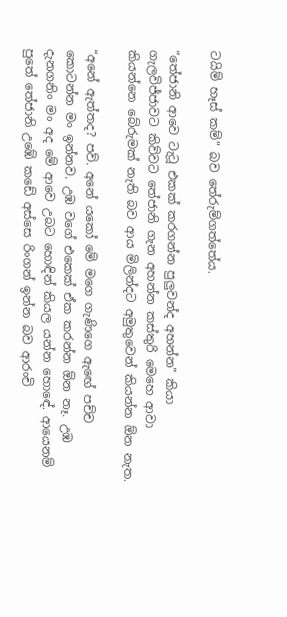ටයිම් හෑස් කම්” බව තේරුම්ගත්තේය.

“තේජානි ආවෙ ටැටූ එකක් කරගන්න පුලුවන්ද අහන්න” කියා ගැලවිජ්ජාවට කිව්වට තේජානි ගැන අහන්න කස්තුරි මෙහෙ ආවා කියන්නෙ බේරුමක් නැති බව ආය මිලින්දට අමුතුවෙන් කියන්න ඕන නැත.

“අනේ ඇත්තද? පව්. අනේ යකෝ මේ මගෙ ගැණිගෙ ඇඟේ පච්ච කොටන්න මං ඉන්නව. උඹ වගේ එකෙක් ඒක කරන්න ඕන නෑ. උඹ දැනගනිං මං අද මේ ආවෙ උබට හොඳින් කියල යන්න හොඳේ. ආයෙනම් පුතේ තේජානි උඹේ කඩේ අස්සෙ රිංගන් ඉන්න බව ආරංචි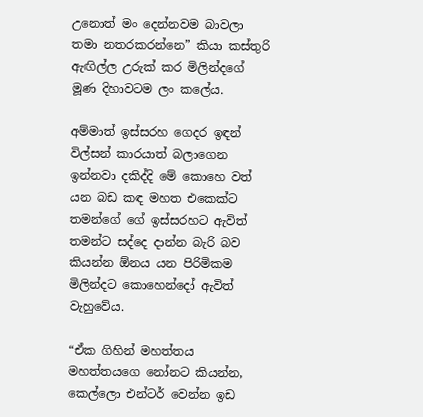උනොත් මං දෙන්නවම බාවලා තමා නතරකරන්නෙ” කියා කස්තුරි ඇඟිල්ල උරුක් කර මිලින්දගේ මූණ දිහාවටම ලං කලේය.

අම්මාත් ඉස්සරහ ගෙදර ඉඳන් විල්සන් කාරයාත් බලාගෙන ඉන්නවා දකිද්දි මේ කොහෙ වත් යන බඩ කඳ මහත එකෙක්ට තමන්ගේ ගේ ඉස්සරහට ඇවිත් තමන්ට සද්දෙ දාන්න බැරි බව කියන්න ඕනය යන පිරිමිකම මිලින්දට කොහෙන්දෝ ඇවිත් වැහුවේය.

“ඒක ගිහින් මහත්තය මහත්තයගෙ නෝනට කියන්න, කෙල්ලො එන්ටර් වෙන්න ඉඩ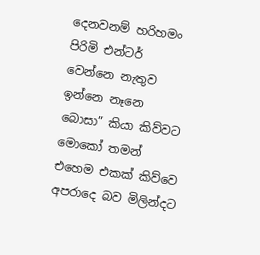දෙනවනම් හරිහමං පිරිමි එන්ටර් වෙන්නෙ නැතුව ඉන්නෙ නෑනෙ බොසා” කියා කිව්වට මොකෝ තමන් එහෙම එකක් කිව්වෙ අපරාදෙ බව මිලින්දට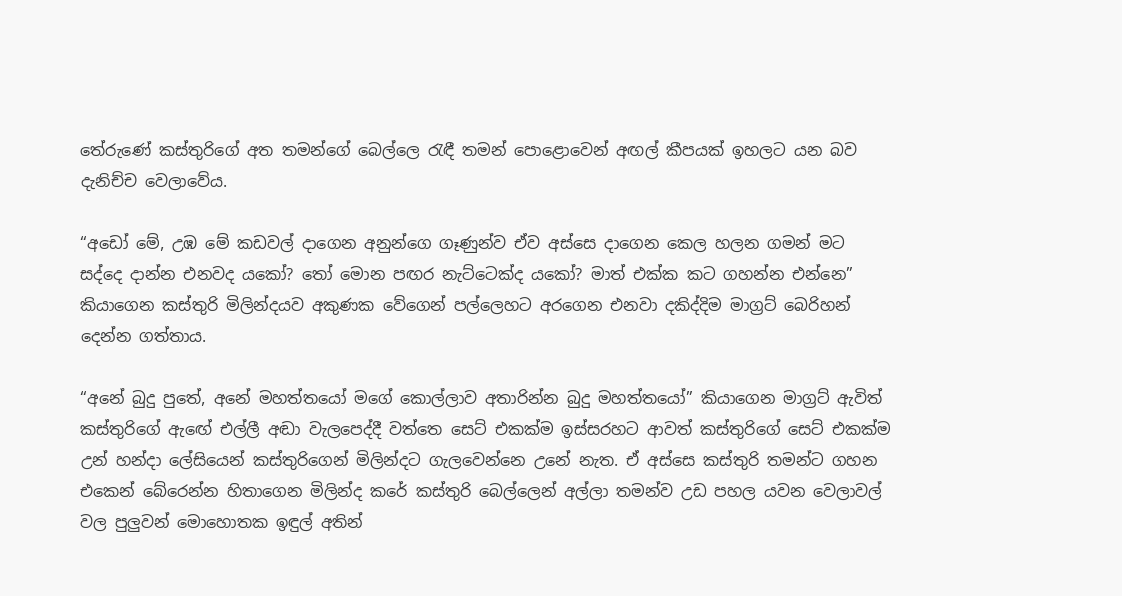තේරුණේ කස්තුරිගේ අත තමන්ගේ බෙල්ලෙ රැඳී තමන් පොළොවෙන් අඟල් කීපයක් ඉහලට යන බව දැනිච්ච වෙලාවේය.

“අඩෝ මේ, උඹ මේ කඩවල් දාගෙන අනුන්ගෙ ගෑණුන්ව ඒව අස්සෙ දාගෙන කෙල හලන ගමන් මට සද්දෙ දාන්න එනවද යකෝ? තෝ මොන පඟර නැට්ටෙක්ද යකෝ? මාත් එක්ක කට ගහන්න එන්නෙ” කියාගෙන කස්තුරි මිලින්දයව අකුණක වේගෙන් පල්ලෙහට අරගෙන එනවා දකිද්දිම මාග්‍රට් බෙරිහන් දෙන්න ගත්තාය.

“අනේ බුදු පුතේ, අනේ මහත්තයෝ මගේ කොල්ලාව අතාරින්න බුදු මහත්තයෝ” කියාගෙන මාග්‍රට් ඇවිත් කස්තුරිගේ ඇඟේ එල්ලී අඬා වැලපෙද්දී වත්තෙ සෙට් එකක්ම ඉස්සරහට ආවත් කස්තුරිගේ සෙට් එකක්ම උන් හන්දා ලේසියෙන් කස්තුරිගෙන් මිලින්දට ගැලවෙන්නෙ උනේ නැත. ඒ අස්සෙ කස්තුරි තමන්ට ගහන එකෙන් බේරෙන්න හිතාගෙන මිලින්ද කරේ කස්තුරි බෙල්ලෙන් අල්ලා තමන්ව උඩ පහල යවන වෙලාවල් වල පුලුවන් මොහොතක ඉඳුල් අතින්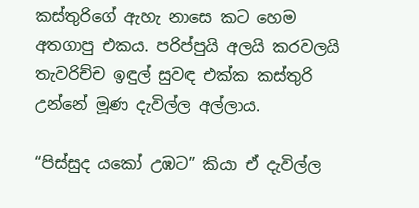කස්තුරිගේ ඇහැ නාසෙ කට හෙම අතගාපු එකය. පරිප්පුයි අලයි කරවලයි තැවරිච්ච ඉඳුල් සුවඳ එක්ක කස්තුරි උන්නේ මූණ දැවිල්ල අල්ලාය.

“පිස්සුද යකෝ උඹට” කියා ඒ දැවිල්ල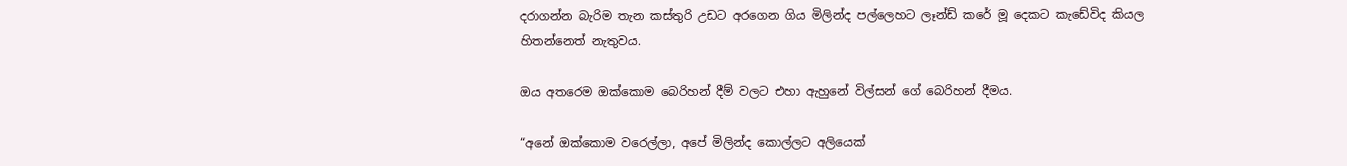දරාගන්න බැරිම තැන කස්තුරි උඩට අරගෙන ගිය මිලින්ද පල්ලෙහට ලෑන්ඩ් කරේ මූ දෙකට කැඩේවිද කියල හිතන්නෙත් නැතුවය.

ඔය අතරෙම ඔක්කොම බෙරිහන් දීම් වලට එහා ඇහුනේ විල්සන් ගේ බෙරිහන් දීමය.

“අනේ ඔක්කොම වරෙල්ලා, අපේ මිලින්ද කොල්ලට අලියෙක්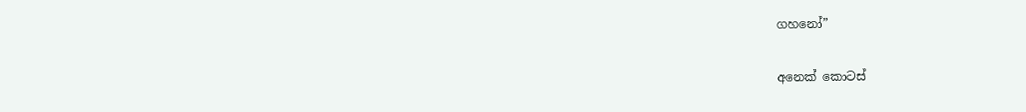ගහනෝ”

අනෙක් කොටස්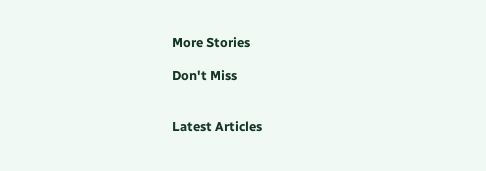More Stories

Don't Miss


Latest Articles